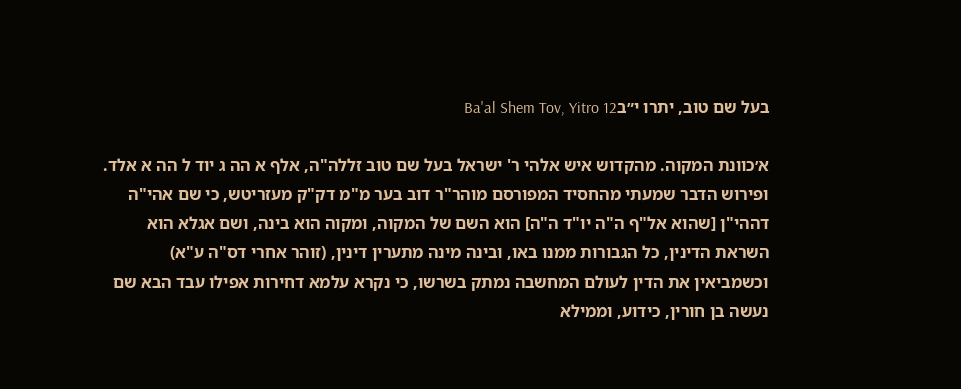בעל שם טוב, יתרו י״בBa'al Shem Tov, Yitro 12

א׳כוונת המקוה. מהקדוש איש אלהי ר' ישראל בעל שם טוב זללה"ה, אלף א הה ג יוד ל הה א אלד. ופירוש הדבר שמעתי מהחסיד המפורסם מוהר"ר דוב בער מ"מ דק"ק מעזריטש, כי שם אהי"ה דההי"ן [שהוא אל"ף ה"ה יו"ד ה"ה] הוא השם של המקוה, ומקוה הוא בינה, ושם אגלא הוא השראת הדינין, כל הגבורות ממנו באו, ובינה מינה מתערין דינין, (זוהר אחרי דס"ה ע"א) וכשמביאין את הדין לעולם המחשבה נמתק בשרשו, כי נקרא עלמא דחירות אפילו עבד הבא שם נעשה בן חורין, כידוע, וממילא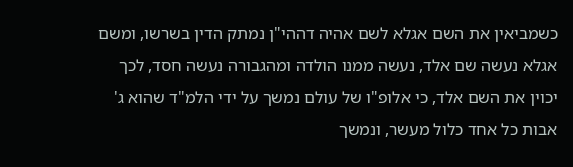כשמביאין את השם אגלא לשם אהיה דההי"ן נמתק הדין בשרשו, ומשם אגלא נעשה שם אלד, נעשה ממנו הולדה ומהגבורה נעשה חסד, לכך יכוין את השם אלד, כי אלופ"ו של עולם נמשך על ידי הלמ"ד שהוא ג' אבות כל אחד כלול מעשר, ונמשך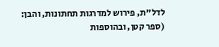לדל"ת, פירוש למדרגות תחתונות, והבן:
(ספר קטן, ובהוספות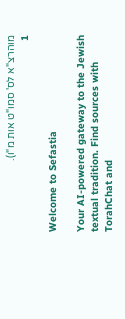מוהרצ"א לס' סמו"ט אות מ"ו).
1

Welcome to Sefastia

Your AI-powered gateway to the Jewish textual tradition. Find sources with TorahChat and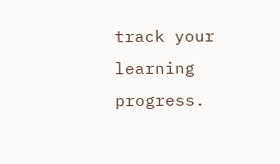track your learning progress.